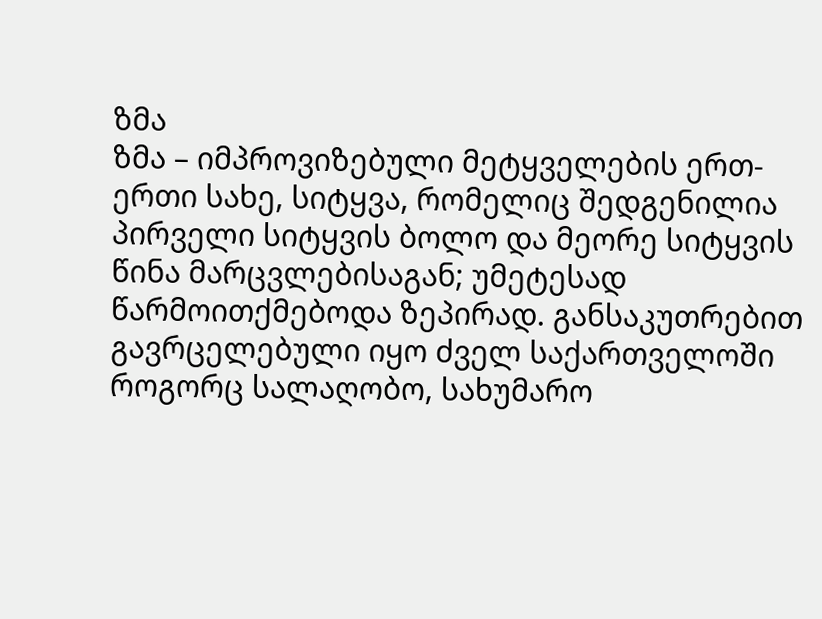ზმა
ზმა – იმპროვიზებული მეტყველების ერთ-ერთი სახე, სიტყვა, რომელიც შედგენილია პირველი სიტყვის ბოლო და მეორე სიტყვის წინა მარცვლებისაგან; უმეტესად წარმოითქმებოდა ზეპირად. განსაკუთრებით გავრცელებული იყო ძველ საქართველოში როგორც სალაღობო, სახუმარო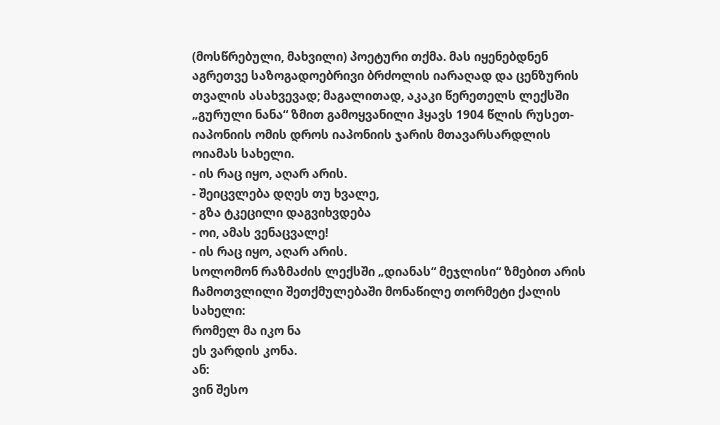(მოსწრებული, მახვილი) პოეტური თქმა. მას იყენებდნენ აგრეთვე საზოგადოებრივი ბრძოლის იარაღად და ცენზურის თვალის ასახვევად; მაგალითად, აკაკი წერეთელს ლექსში „გურული ნანა“ ზმით გამოყვანილი ჰყავს 1904 წლის რუსეთ-იაპონიის ომის დროს იაპონიის ჯარის მთავარსარდლის ოიამას სახელი.
- ის რაც იყო, აღარ არის.
- შეიცვლება დღეს თუ ხვალე,
- გზა ტკეცილი დაგვიხვდება
- ოი, ამას ვენაცვალე!
- ის რაც იყო, აღარ არის.
სოლომონ რაზმაძის ლექსში „დიანას“ მეჯლისი“ ზმებით არის ჩამოთვლილი შეთქმულებაში მონაწილე თორმეტი ქალის სახელი:
რომელ მა იკო ნა
ეს ვარდის კონა.
ან:
ვინ შესო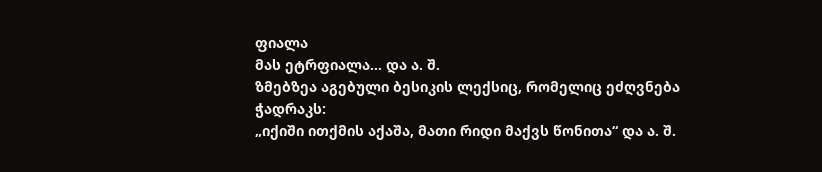ფიალა
მას ეტრფიალა… და ა. შ.
ზმებზეა აგებული ბესიკის ლექსიც, რომელიც ეძღვნება ჭადრაკს:
„იქიში ითქმის აქაშა, მათი რიდი მაქვს წონითა“ და ა. შ.